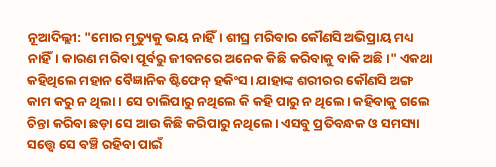ନୂଆଦିଲ୍ଲୀ: "ମୋର ମୃତ୍ୟୁକୁ ଭୟ ନାହିଁ। ଶୀଘ୍ର ମରିବାର କୌଣସି ଅଭିପ୍ରାୟ ମଧ୍ୟ ନାହିଁ। କାରଣ ମରିବା ପୂର୍ବରୁ ଜୀବନରେ ଅନେକ କିଛି କରିବାକୁ ବାକି ଅଛି।" ଏକଥା କହିଥିଲେ ମହାନ ବୈଜ୍ଞାନିକ ଷ୍ଟିଫେନ୍ ହକିଂସ। ଯାହାଙ୍କ ଶରୀରର କୌଣସି ଅଙ୍ଗ କାମ କରୁ ନ ଥିଲା। ସେ ଚାଲିପାରୁ ନଥିଲେ କି କହି ପାରୁ ନ ଥିଲେ। କହିବାକୁ ଗଲେ ଚିନ୍ତା କରିବା ଛଡ଼ା ସେ ଆଉ କିଛି କରିପାରୁ ନଥିଲେ। ଏସବୁ ପ୍ରତିବନ୍ଧକ ଓ ସମସ୍ୟା ସତ୍ତ୍ୱେ ସେ ବଞ୍ଚି ରହିବା ପାଇଁ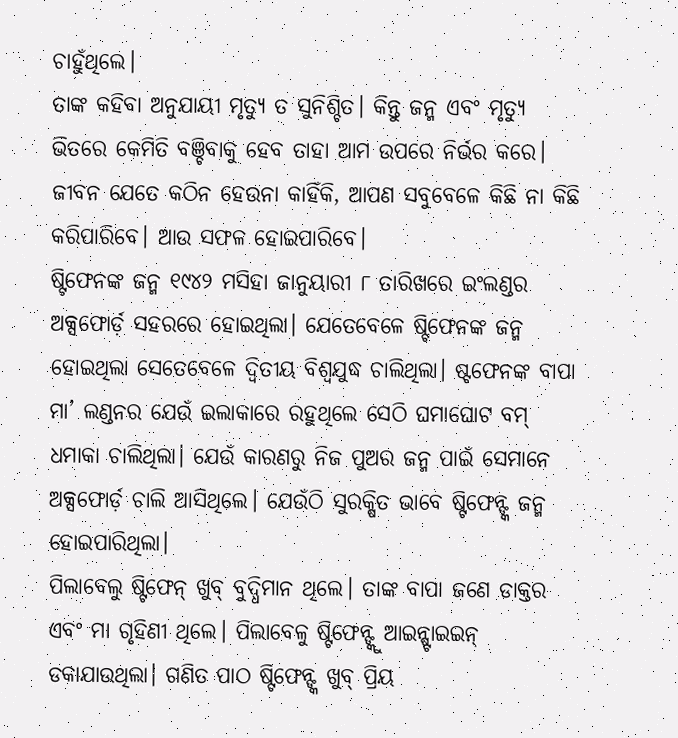ଚାହୁଁଥିଲେ।
ତାଙ୍କ କହିବା ଅନୁଯାୟୀ ମୃତ୍ୟୁ ତ ସୁନିଶ୍ଚିତ। କିନ୍ତୁ ଜନ୍ମ ଏବଂ ମୃତ୍ୟୁ ଭିତରେ କେମିତି ବଞ୍ଚିବାକୁ ହେବ ତାହା ଆମ ଉପରେ ନିର୍ଭର କରେ। ଜୀବନ ଯେତେ କଠିନ ହେଉନା କାହିଁକି, ଆପଣ ସବୁବେଳେ କିଛି ନା କିଛି କରିପାରିବେ। ଆଉ ସଫଳ ହୋଇପାରିବେ।
ଷ୍ଟିଫେନଙ୍କ ଜନ୍ମ ୧୯୪୨ ମସିହା ଜାନୁୟାରୀ ୮ ତାରିଖରେ ଇଂଲଣ୍ଡର ଅକ୍ସଫୋର୍ଡ଼ ସହରରେ ହୋଇଥିଲା। ଯେତେବେଳେ ଷ୍ଟିଫେନଙ୍କ ଜନ୍ମ ହୋଇଥିଲା ସେତେବେଳେ ଦ୍ୱିତୀୟ ବିଶ୍ୱଯୁଦ୍ଧ ଚାଲିଥିଲା। ଷ୍ଟଫେନଙ୍କ ବାପା ମା’ ଲଣ୍ଡନର ଯେଉଁ ଇଲାକାରେ ରହୁଥିଲେ ସେଠି ଘମାଘୋଟ ବମ୍ ଧମାକା ଚାଲିଥିଲା। ଯେଉଁ କାରଣରୁ ନିଜ ପୁଅର ଜନ୍ମ ପାଇଁ ସେମାନେ ଅକ୍ସଫୋର୍ଡ଼ ଚାଲି ଆସିଥିଲେ। ଯେଉଁଠି ସୁରକ୍ଷିତ ଭାବେ ଷ୍ଟିଫେନ୍ଙ୍କ ଜନ୍ମ ହୋଇପାରିଥିଲା।
ପିଲାବେଲୁ ଷ୍ଟିଫେନ୍ ଖୁବ୍ ବୁଦ୍ଧିମାନ ଥିଲେ। ତାଙ୍କ ବାପା ଜଣେ ଡାକ୍ତର ଏବଂ ମା ଗୃହିଣୀ ଥିଲେ। ପିଲାବେଳୁ ଷ୍ଟିଫେନ୍ଙ୍କୁ ଆଇନ୍ଷ୍ଟାଇଇନ୍ ଡକାଯାଉଥିଲା। ଗଣିତ ପାଠ ଷ୍ଟିଫେନ୍ଙ୍କ ଖୁବ୍ ପ୍ରିୟ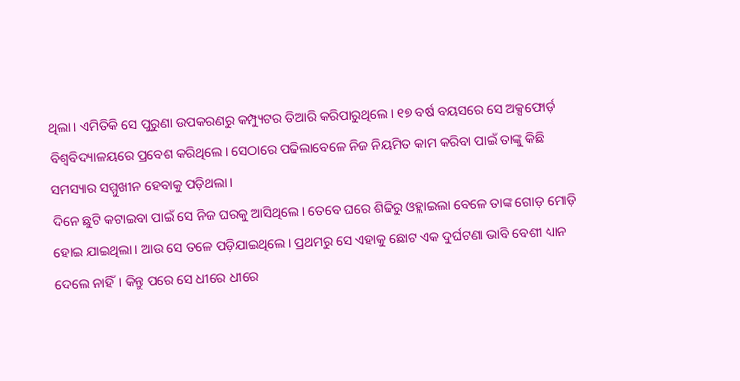ଥିଲା। ଏମିତିକି ସେ ପୁରୁଣା ଉପକରଣରୁ କମ୍ପ୍ୟୁଟର ତିଆରି କରିପାରୁଥିଲେ। ୧୭ ବର୍ଷ ବୟସରେ ସେ ଅକ୍ସଫୋର୍ଡ଼ ବିଶ୍ୱବିଦ୍ୟାଳୟରେ ପ୍ରବେଶ କରିଥିଲେ। ସେଠାରେ ପଢିଲାବେଳେ ନିଜ ନିୟମିତ କାମ କରିବା ପାଇଁ ତାଙ୍କୁ କିଛି ସମସ୍ୟାର ସମ୍ମୁଖୀନ ହେବାକୁ ପଡ଼ିଥଲା।
ଦିନେ ଛୁଟି କଟାଇବା ପାଇଁ ସେ ନିଜ ଘରକୁ ଆସିଥିଲେ। ତେବେ ଘରେ ଶିଢିରୁ ଓହ୍ଲାଇଲା ବେଳେ ତାଙ୍କ ଗୋଡ଼ ମୋଡ଼ି ହୋଇ ଯାଇଥିଲା। ଆଉ ସେ ତଳେ ପଡ଼ିଯାଇଥିଲେ। ପ୍ରଥମରୁ ସେ ଏହାକୁ ଛୋଟ ଏକ ଦୁର୍ଘଟଣା ଭାବି ବେଶୀ ଧ୍ୟାନ ଦେଲେ ନାହିଁ। କିନ୍ତୁ ପରେ ସେ ଧୀରେ ଧୀରେ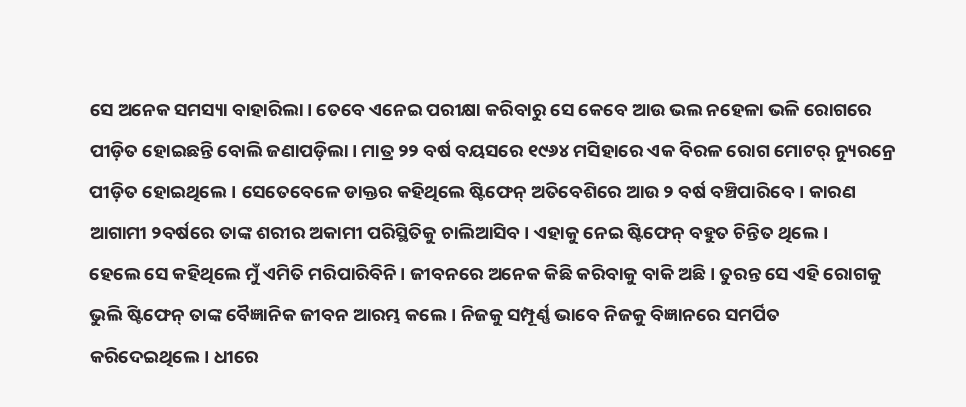ସେ ଅନେକ ସମସ୍ୟା ବାହାରିଲା। ତେବେ ଏନେଇ ପରୀକ୍ଷା କରିବାରୁ ସେ କେବେ ଆଉ ଭଲ ନହେଳା ଭଳି ରୋଗରେ ପୀଡ଼ିତ ହୋଇଛନ୍ତି ବୋଲି ଜଣାପଡ଼ିଲା। ମାତ୍ର ୨୨ ବର୍ଷ ବୟସରେ ୧୯୬୪ ମସିହାରେ ଏକ ବିରଳ ରୋଗ ମୋଟର୍ ନ୍ୟୁରନ୍ରେ ପୀଡ଼ିତ ହୋଇଥିଲେ। ସେତେବେଳେ ଡାକ୍ତର କହିଥିଲେ ଷ୍ଟିଫେନ୍ ଅତିବେଶିରେ ଆଉ ୨ ବର୍ଷ ବଞ୍ଚିପାରିବେ। କାରଣ ଆଗାମୀ ୨ବର୍ଷରେ ତାଙ୍କ ଶରୀର ଅକାମୀ ପରିସ୍ଥିତିକୁ ଚାଲିଆସିବ। ଏହାକୁ ନେଇ ଷ୍ଟିଫେନ୍ ବହୁତ ଚିନ୍ତିତ ଥିଲେ।
ହେଲେ ସେ କହିଥିଲେ ମୁଁ ଏମିତି ମରିପାରିବିନି। ଜୀବନରେ ଅନେକ କିଛି କରିବାକୁ ବାକି ଅଛି। ତୁରନ୍ତ ସେ ଏହି ରୋଗକୁ ଭୁଲି ଷ୍ଟିଫେନ୍ ତାଙ୍କ ବୈଜ୍ଞାନିକ ଜୀବନ ଆରମ୍ଭ କଲେ। ନିଜକୁ ସମ୍ପୂର୍ଣ୍ଣ ଭାବେ ନିଜକୁ ବିଜ୍ଞାନରେ ସମର୍ପିତ କରିଦେଇଥିଲେ। ଧୀରେ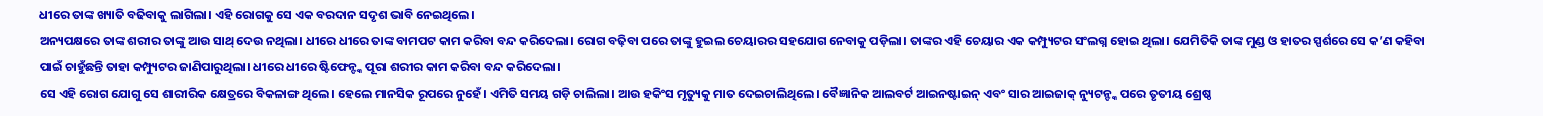ଧୀରେ ତାଙ୍କ ଖ୍ୟାତି ବଢିବାକୁ ଲାଗିଲା। ଏହି ରୋଗକୁ ସେ ଏକ ବରଦାନ ସଦୃଶ ଭାବି ନେଇଥିଲେ।
ଅନ୍ୟପକ୍ଷରେ ତାଙ୍କ ଶରୀର ତାଙ୍କୁ ଆଉ ସାଥ୍ ଦେଉ ନଥିଲା। ଧୀରେ ଧୀରେ ତାଙ୍କ ବାମପଟ କାମ କରିବା ବନ୍ଦ କରିଦେଲା। ରୋଗ ବଢ଼ିବା ପରେ ତାଙ୍କୁ ହୁଇଲ ଚେୟାରର ସହଯୋଗ ନେବାକୁ ପଡ଼ିଲା। ତାଙ୍କର ଏହି ଚେୟାର ଏକ କମ୍ପ୍ୟୁଟର ସଂଲଗ୍ନ ହୋଇ ଥିଲା। ଯେମିତିକି ତାଙ୍କ ମୁଣ୍ଡ ଓ ହାତର ସ୍ପର୍ଶରେ ସେ କ’ଣ କହିବା ପାଇଁ ଚାହୁଁଛନ୍ତି ତାହା କମ୍ପ୍ୟୁଟର ଜାଣିପାରୁଥିଲା। ଧୀରେ ଧୀରେ ଷ୍ଟିଫେନ୍ଙ୍କ ପୂରା ଶରୀର କାମ କରିବା ବନ୍ଦ କରିଦେଲା।
ସେ ଏହି ରୋଗ ଯୋଗୁ ସେ ଶାରୀରିକ କ୍ଷେତ୍ରରେ ବିକଳାଙ୍ଗ ଥିଲେ। ହେଲେ ମାନସିକ ରୂପରେ ନୁହେଁ। ଏମିତି ସମୟ ଗଡ଼ି ଚାଲିଲା। ଆଉ ହକିଂସ ମୃତ୍ୟୁକୁ ମାତ ଦେଇଚାଲିଥିଲେ। ବୈଜ୍ଞାନିକ ଆଲବର୍ଟ ଆଇନଷ୍ଟାଇନ୍ ଏବଂ ସାର ଆଇଜାକ୍ ନ୍ୟୁଟନ୍ଙ୍କ ପରେ ତୃତୀୟ ଶ୍ରେଷ୍ଠ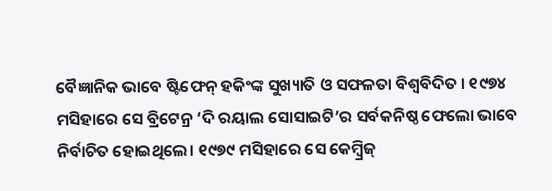ବୈଜ୍ଞାନିକ ଭାବେ ଷ୍ଟିଫେନ୍ ହକିଂଙ୍କ ସୁଖ୍ୟାତି ଓ ସଫଳତା ବିଶ୍ୱବିଦିତ । ୧୯୭୪ ମସିହାରେ ସେ ବ୍ରିଟେନ୍ର ‘ଦି ରୟାଲ ସୋସାଇଟି’ର ସର୍ବକନିଷ୍ଠ ଫେଲୋ ଭାବେ ନିର୍ବାଚିତ ହୋଇଥିଲେ। ୧୯୭୯ ମସିହାରେ ସେ କେମ୍ବ୍ରିଜ୍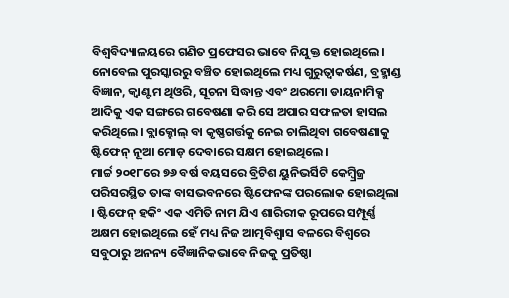ବିଶ୍ୱବିଦ୍ୟାଳୟରେ ଗଣିତ ପ୍ରଫେସର ଭାବେ ନିଯୁକ୍ତ ହୋଇଥିଲେ।
ନୋବେଲ ପୁରସ୍କାରରୁ ବଞ୍ଚିତ ହୋଇଥିଲେ ମଧ୍ୟ ଗୁରୁତ୍ୱାକର୍ଷଣ, ବ୍ରହ୍ମାଣ୍ଡ ବିଜ୍ଞାନ, କ୍ୱାଣ୍ଟମ ଥିଓରି, ସୂଚନା ସିଦ୍ଧାନ୍ତ ଏବଂ ଥରମୋ ଡାୟନାମିକ୍ସ ଆଦିକୁ ଏକ ସଙ୍ଗରେ ଗବେଷଣା କରି ସେ ଅପାର ସଫଳତା ହାସଲ କରିଥିଲେ। ବ୍ଲାକ୍ହୋଲ୍ ବା କୃଷ୍ଣଗର୍ତ୍ତକୁ ନେଇ ଚାଲିଥିବା ଗବେଷଣାକୁ ଷ୍ଟିଫେନ୍ ନୂଆ ମୋଡ଼ ଦେବାରେ ସକ୍ଷମ ହୋଇଥିଲେ।
ମାର୍ଚ୍ଚ ୨୦୧୮ରେ ୭୬ ବର୍ଷ ବୟସରେ ବ୍ରିଟିଶ ୟୁନିଭର୍ସିଟି କେମ୍ବ୍ରିଜ୍ର ପରିସରସ୍ଥିତ ତାଙ୍କ ବାସଭବନରେ ଷ୍ଟିଫେନଙ୍କ ପରଲୋକ ହୋଇଥିଲା । ଷ୍ଟିଫେନ୍ ହକିଂ ଏକ ଏମିତି ନାମ ଯିଏ ଶାରିରୀକ ରୂପରେ ସମ୍ପୂର୍ଣ୍ଣ ଅକ୍ଷମ ହୋଇଥିଲେ ହେଁ ମଧ୍ୟ ନିଜ ଆତ୍ମବିଶ୍ୱାସ ବଳରେ ବିଶ୍ୱରେ ସବୁଠାରୁ ଅନନ୍ୟ ବୈଜ୍ଞାନିକଭାବେ ନିଜକୁ ପ୍ରତିଷ୍ଠା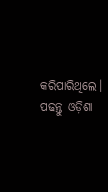କରିପାରିଥିଲେ।
ପଢନ୍ତୁ ଓଡ଼ିଶା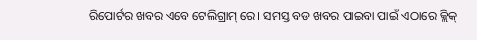ରିପୋର୍ଟର ଖବର ଏବେ ଟେଲିଗ୍ରାମ୍ ରେ। ସମସ୍ତ ବଡ ଖବର ପାଇବା ପାଇଁ ଏଠାରେ କ୍ଲିକ୍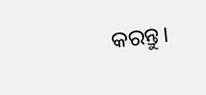କରନ୍ତୁ।